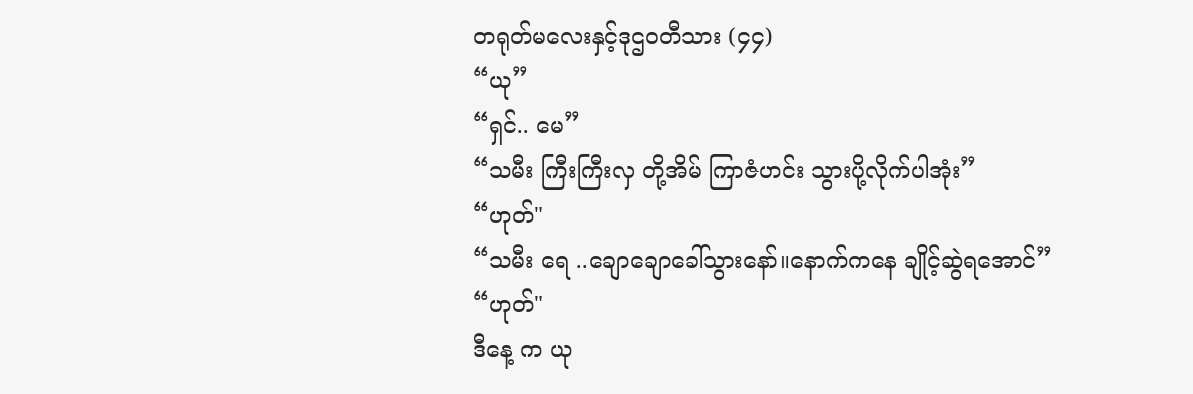တရုတ်မလေးနှင့်ဒုဌ၀တီသား (၄၄)
“ယု”
“ရှင်.. မေ”
“သမီး ကြီးကြီးလှ တို့အိမ် ကြာဇံဟင်း သွားပို့လိုက်ပါအုံး”
“ဟုတ်"
“သမီး ရေ ..ချောချောခေါ်သွားနော်။နောက်ကနေ ချိုင့်ဆွဲရအောင်”
“ဟုတ်"
ဒီနေ့ က ယု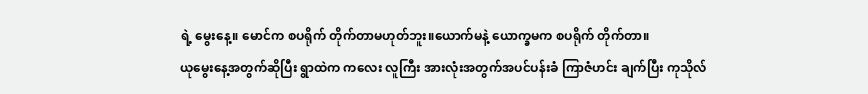ရဲ့ မွေးနေ့။ မောင်က စပရိုက် တိုက်တာမဟုတ်ဘူး။ယောက်မနဲ့ ယောက္ခမက စပရိုက် တိုက်တာ။
ယုမွေးနေ့အတွက်ဆိုပြီး ရွာထဲက ကလေး လူကြီး အားလုံးအတွက်အပင်ပန်းခံ ကြာဇံဟင်း ချက်ပြီး ကုသိုလ်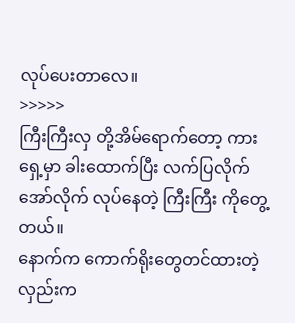လုပ်ပေးတာလေ။
>>>>>
ကြီးကြီးလှ တို့အိမ်ရောက်တော့ ကားရှေ့မှာ ခါးထောက်ပြီး လက်ပြလိုက် အော်လိုက် လုပ်နေတဲ့ ကြီးကြီး ကိုတွေ့တယ်။
နောက်က ကောက်ရိုးတွေတင်ထားတဲ့ လှည်းက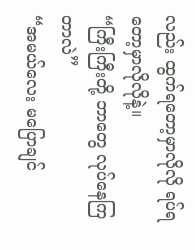လည်း ထွက်ရတော့မှာလိုလို ရပ်ရတော့မှာလိုလိုနဲ့။
“ကြီးကြီးတို့ ဘာတွေ လုပ်နေကြတာလဲ”
“အမယ်လေး မပြောချင်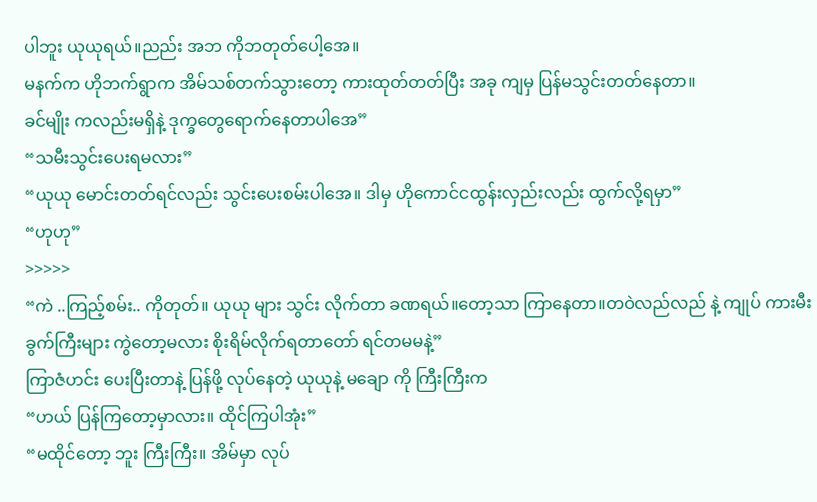ပါဘူး ယုယုရယ်။ညည်း အဘ ကိုဘတုတ်ပေါ့အေ။
မနက်က ဟိုဘက်ရွာက အိမ်သစ်တက်သွားတော့ ကားထုတ်တတ်ပြီး အခု ကျမှ ပြန်မသွင်းတတ်နေတာ။
ခင်မျိုး ကလည်းမရှိနဲ့ ဒုက္ခတွေရောက်နေတာပါအေ”
“သမီးသွင်းပေးရမလား”
“ယုယု မောင်းတတ်ရင်လည်း သွင်းပေးစမ်းပါအေ။ ဒါမှ ဟိုကောင်ငထွန်းလှည်းလည်း ထွက်လို့ရမှာ”
“ဟုဟု”
>>>>>
“ကဲ ..ကြည့်စမ်း.. ကိုတုတ်။ ယုယု များ သွင်း လိုက်တာ ခဏရယ်။တော့သာ ကြာနေတာ။တဝဲလည်လည် နဲ့ ကျုပ် ကားမီးခွက်ကြီးများ ကွဲတော့မလား စိုးရိမ်လိုက်ရတာတော် ရင်တမမနဲ့”
ကြာဇံဟင်း ပေးပြီးတာနဲ့ ပြန်ဖို့ လုပ်နေတဲ့ ယုယုနဲ့ မချော ကို ကြီးကြီးက
“ဟယ် ပြန်ကြတော့မှာလား။ ထိုင်ကြပါအုံး”
“မထိုင်တော့ ဘူး ကြီးကြီး။ အိမ်မှာ လုပ်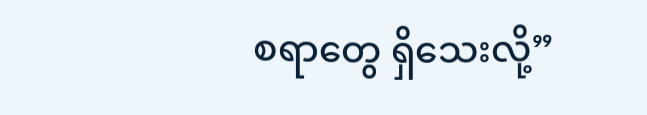စရာတွေ ရှိသေးလို့”